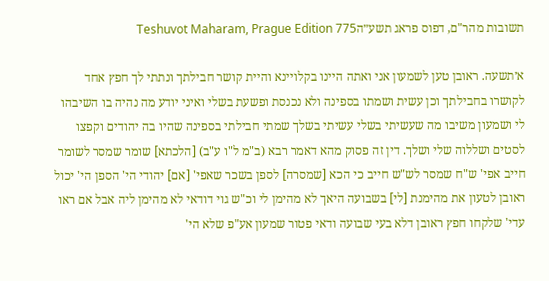תשובות מהר"ם, דפוס פראג תשע״הTeshuvot Maharam, Prague Edition 775

א׳תשעה. ראובן טען לשמעון אני ואתה היינו בקלויינא והיית קושר חבילתך ונתתי לך חפץ אחד לקושרו בחבילתך וכן עשית ושמתו בספינה ולא נכנסת ופשעת בשלי ואיני יודע מה נהיה בו השיבהו לי ושמעון משיבו מה שעשיתי בשלי עשיתי בשלך שמתי חבילתי בספינה שהיו בה יהודים וקפצו לסטים ושללוה שלי ושלך. דין זה פסוק מהא דאמר רבא (ב"מ ל"ו ע"ב) [הלכתא] שומר שמסר לשומר חייב אפי' ש"ח שמסר לש"ש חייב כי הכא [שמסרה] לספן בשכר שאפי' [אם] יהודי הי' הספן הי' יכול ראובן לטעון את מהימנת [לי] בשבועה היאך לא מהימן לי וכ"ש גוי דודאי לא מהימן ליה אבל אם ראו עדי' שלקחו חפץ ראובן דלא בעי שבועה ודאי פטור שמעון אע"פ שלא הי'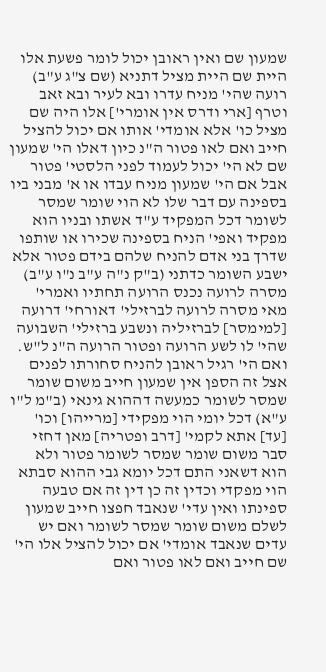שמעון שם ואין ראובן יכול לומר פשעת אלו היית שם היית מציל דתניא (שם צ"ג ע"ב) רועה שהי' מניח עדרו ובא לעיר ובא זאב וטרף [ארי ודרס אין אומרי'] אלו היה שם מציל כו' אלא אומדי' אותו אם יכול להציל חייב ואם לאו פטור ה"נ כיון דאלו הי' שמעון שם לא הי' יכול לעמוד לפני הלסטי' פטור אבל אם הי' שמעון מניח עבדו או א' מבני ביו בספינה עם דבר שלו לא הוי שומר שמסר לשומר דכל המפקיד ע"ד אשתו ובניו הוא מפקיד ואפי' הניח בספינה שכירו או שותפו שדרך בני אדם להניח שלהם בידם פטור אלא ישבע השומר כדתני (ב"ק נ"ה ע"ב נ"ו ע"ב) מסרה לרועה נכנס הרועה תחתיו ואמרי' מאי מסרה לרועה לברזילי' דאורחי' דרועה [למימסר] לברזיליה ונשבע ברזילי' השבועה שהי' לו לשע הרועה ופטור הרועה ה"נ ל"ש. ואם הי' רגיל ראובן להניח סחורתו לפנים אצל זה הספן אין שמעון חייב משום שומר שמסר לשומר כמעשה דההוא גינאי (ב"מ ל"ו ע"א) דכל יומי הוי מפקידי [מרייהו] וכו' [עד] אתא לקמי' [דרב ופטריה] מאן דחזי סבר משום שומר שמסר לשומר פטור ולא הוא דשאני התם דכל יומא גבי ההוא סבתא הוי מפקדי וכדין זה כן דין זה אם טבעה ספינתו ואין עדי' שנאבד חפצו חייב שמעון לשלם משום שומר שמסר לשומר ואם יש עדים שנאבד אומדי' אם יכול להציל אלו הי' שם חייב ואם לאו פטור ואם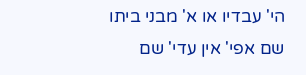הי' עבדיו או א' מבני ביתו שם אפי' אין עדי' שם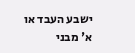ישבע העבד או א' מבני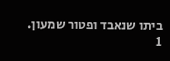ביתו שנאבד ופטור שמעון.
1